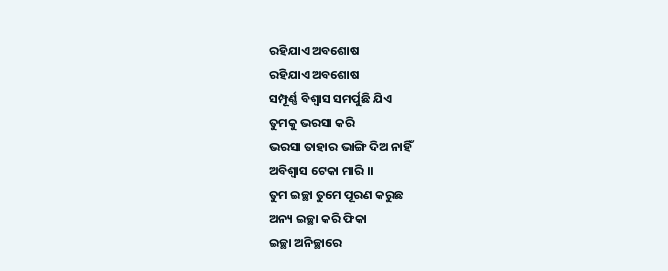ରହିଯାଏ ଅବଶୋଷ
ରହିଯାଏ ଅବଶୋଷ
ସମ୍ପୂର୍ଣ୍ଣ ବିଶ୍ଵାସ ସମର୍ପୁଛି ଯିଏ
ତୁମକୁ ଭରସା କରି
ଭରସା ତାହାର ଭାଙ୍ଗି ଦିଅ ନାହିଁ
ଅବିଶ୍ବାସ ଟେକା ମାରି ।।
ତୁମ ଇଚ୍ଛା ତୁମେ ପୂରଣ କରୁଛ
ଅନ୍ୟ ଇଚ୍ଛା କରି ଫିକା
ଇଚ୍ଛା ଅନିଚ୍ଛାରେ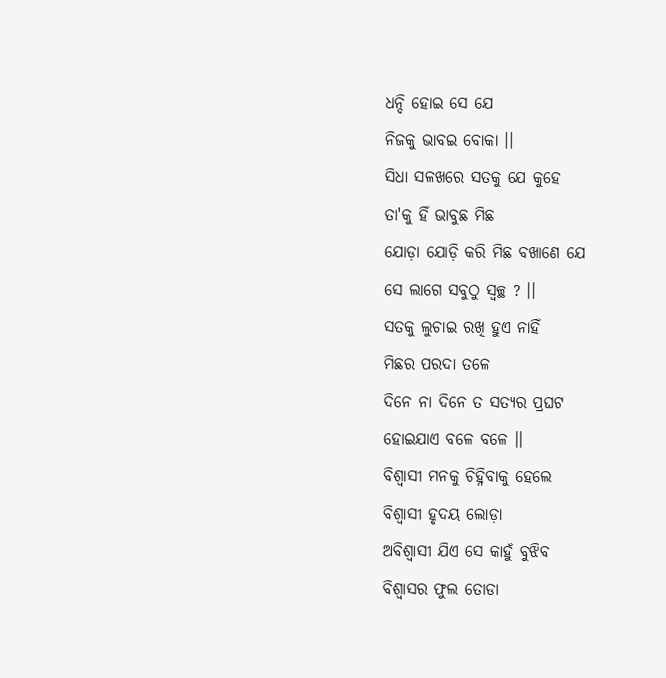ଧନ୍ଦି ହୋଇ ସେ ଯେ
ନିଜକୁ ଭାବଇ ବୋକା ।।
ସିଧା ସଳଖରେ ସତକୁ ଯେ କୁହେ
ତା'କୁ ହିଁ ଭାବୁଛ ମିଛ
ଯୋଡ଼ା ଯୋଡ଼ି କରି ମିଛ ବଖାଣେ ଯେ
ସେ ଲାଗେ ସବୁଠୁ ସ୍ଵଚ୍ଛ ? ।।
ସତକୁ ଲୁଚାଇ ରଖି ହୁଏ ନାହିଁ
ମିଛର ପରଦା ତଳେ
ଦିନେ ନା ଦିନେ ତ ସତ୍ୟର ପ୍ରଘଟ
ହୋଇଯାଏ ବଳେ ବଳେ ।।
ବିଶ୍ଵାସୀ ମନକୁ ଚିହ୍ନିବାକୁ ହେଲେ
ବିଶ୍ଵାସୀ ହୃଦୟ ଲୋଡ଼ା
ଅବିଶ୍ଵାସୀ ଯିଏ ସେ କାହୁଁ ବୁଝିବ
ବିଶ୍ଵାସର ଫୁଲ ତୋଡା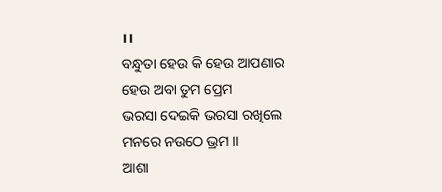।।
ବନ୍ଧୁତା ହେଉ କି ହେଉ ଆପଣାର
ହେଉ ଅବା ତୁମ ପ୍ରେମ
ଭରସା ଦେଇକି ଭରସା ରଖିଲେ
ମନରେ ନଉଠେ ଭ୍ରମ ।।
ଆଶା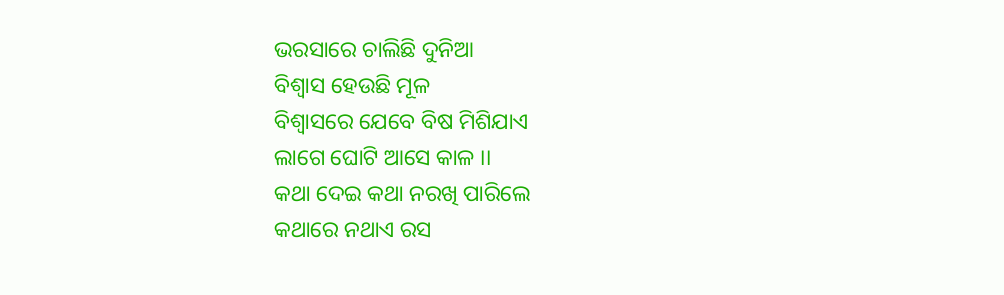ଭରସାରେ ଚାଲିଛି ଦୁନିଆ
ବିଶ୍ଵାସ ହେଉଛି ମୂଳ
ବିଶ୍ଵାସରେ ଯେବେ ବିଷ ମିଶିଯାଏ
ଲାଗେ ଘୋଟି ଆସେ କାଳ ।।
କଥା ଦେଇ କଥା ନରଖି ପାରିଲେ
କଥାରେ ନଥାଏ ରସ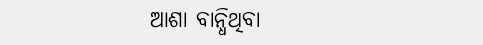ଆଶା ବାନ୍ଧିଥିବା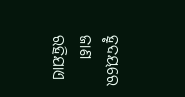ହୃଦୟରେ ଜାଣ
ରହିଯାଏ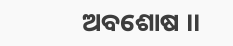ଅବଶୋଷ ।।